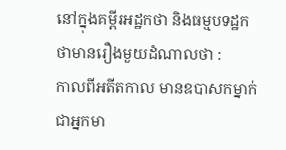នៅក្នុងគម្ពីរអដ្ឋកថា និងធម្មបទដ្ឋកថាមានរឿងមួយដំណាលថា :
កាលពីអតីតកាល មានឧបាសកម្នាក់ ជាអ្នកមា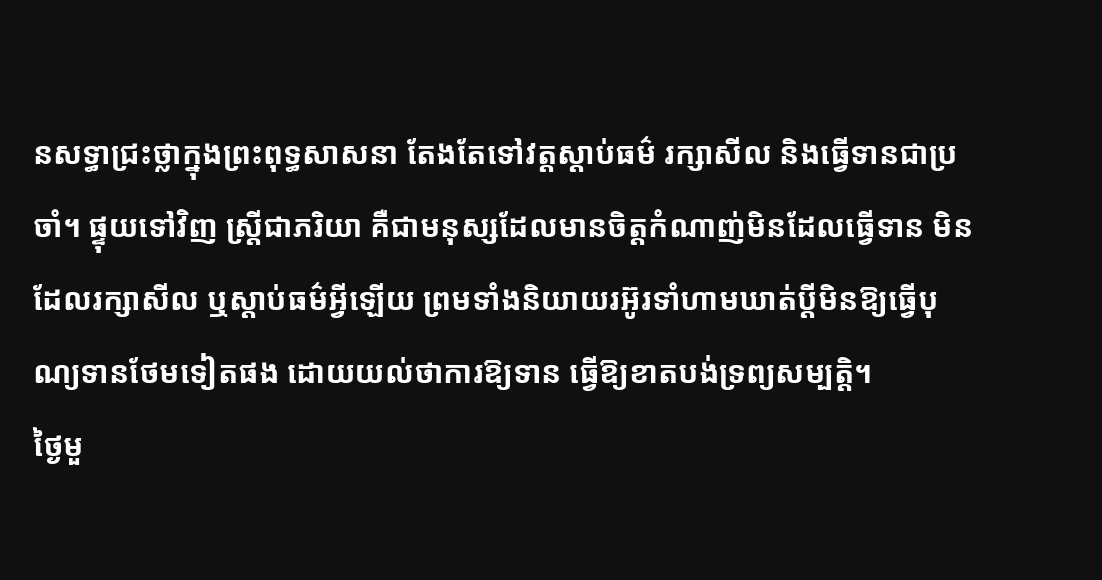នសទ្ធាជ្រះថ្លាក្នុងព្រះពុទ្ធសាសនា តែងតែទៅវត្តស្ដាប់ធម៌ រក្សាសីល និងធ្វើទានជាប្រចាំ។ ផ្ទុយទៅវិញ ស្រ្តីជាភរិយា គឺជាមនុស្សដែលមានចិត្តកំណាញ់មិនដែលធ្វើទាន មិនដែលរក្សាសីល ឬស្តាប់ធម៌អ្វីឡើយ ព្រមទាំងនិយាយរអ៊ូរទាំហាមឃាត់ប្ដីមិនឱ្យធ្វើបុណ្យទានថែមទៀតផង ដោយយល់ថាការឱ្យទាន ធ្វើឱ្យខាតបង់ទ្រព្យសម្បត្តិ។
ថ្ងៃមួ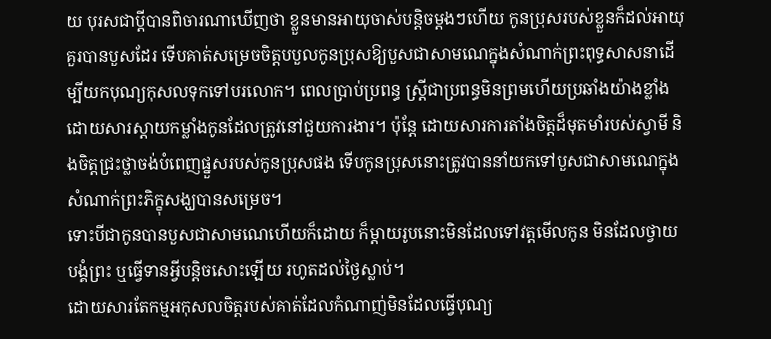យ បុរសជាប្ដីបានពិចារណាឃើញថា ខ្លួនមានអាយុចាស់បន្តិចម្ដងៗហើយ កូនប្រុសរបស់ខ្លួនក៏ដល់អាយុគួរបានបួសដែរ ទើបគាត់សម្រេចចិត្តបបួលកូនប្រុសឱ្យបួសជាសាមណេក្នុងសំណាក់ព្រះពុទ្ធសាសនាដើម្បីយកបុណ្យកុសលទុកទៅបរលោក។ ពេលប្រាប់ប្រពន្ធ ស្រ្តីជាប្រពន្ធមិនព្រមហើយប្រឆាំងយ៉ាងខ្លាំង ដោយសារស្តាយកម្លាំងកូនដែលត្រូវនៅជួយការងារ។ ប៉ុន្តែ ដោយសារការតាំងចិត្តដ៏មុតមាំរបស់ស្វាមី និងចិត្តជ្រះថ្លាចង់បំពេញផ្នួសរបស់កូនប្រុសផង ទើបកូនប្រុសនោះត្រូវបាននាំយកទៅបួសជាសាមណេក្នុងសំណាក់ព្រះភិក្ខុសង្ឃបានសម្រេច។
ទោះបីជាកូនបានបួសជាសាមណេហើយក៏ដោយ ក៏ម្តាយរូបនោះមិនដែលទៅវត្តមើលកូន មិនដែលថ្វាយបង្គំព្រះ ឬធ្វើទានអ្វីបន្តិចសោះឡើយ រហូតដល់ថ្ងៃស្លាប់។
ដោយសារតែកម្មអកុសលចិត្តរបស់គាត់ដែលកំណាញ់មិនដែលធ្វើបុណ្យ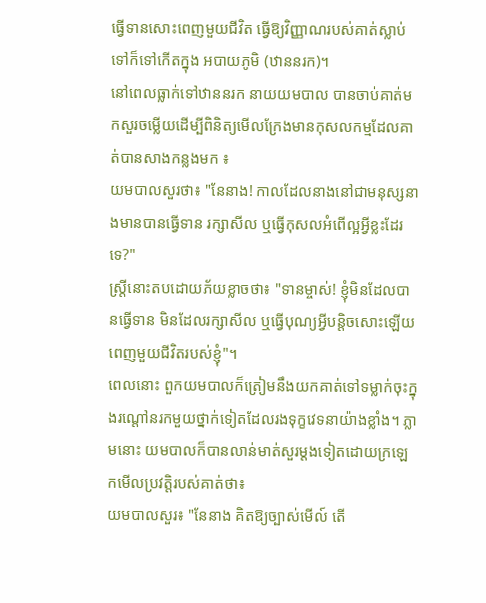ធ្វើទានសោះពេញមួយជីវិត ធ្វើឱ្យវិញ្ញាណរបស់គាត់ស្លាប់ទៅក៏ទៅកើតក្នុង អបាយភូមិ (ឋាននរក)។
នៅពេលធ្លាក់ទៅឋាននរក នាយយមបាល បានចាប់គាត់មកសួរចម្លើយដើម្បីពិនិត្យមើលក្រែងមានកុសលកម្មដែលគាត់បានសាងកន្លងមក ៖
យមបាលសួរថា៖ "នែនាង! កាលដែលនាងនៅជាមនុស្សនាងមានបានធ្វើទាន រក្សាសីល ឬធ្វើកុសលអំពើល្អអ្វីខ្លះដែរទេ?"
ស្ត្រីនោះតបដោយភ័យខ្លាចថា៖ "ទានម្ចាស់! ខ្ញុំមិនដែលបានធ្វើទាន មិនដែលរក្សាសីល ឬធ្វើបុណ្យអ្វីបន្តិចសោះឡើយពេញមួយជីវិតរបស់ខ្ញុំ"។
ពេលនោះ ពួកយមបាលក៏ត្រៀមនឹងយកគាត់ទៅទម្លាក់ចុះក្នុងរណ្តៅនរកមួយថ្នាក់ទៀតដែលរងទុក្ខវេទនាយ៉ាងខ្លាំង។ ភ្លាមនោះ យមបាលក៏បានលាន់មាត់សួរម្តងទៀតដោយក្រឡេកមើលប្រវត្តិរបស់គាត់ថា៖
យមបាលសួរ៖ "នែនាង គិតឱ្យច្បាស់មើល៍ តើ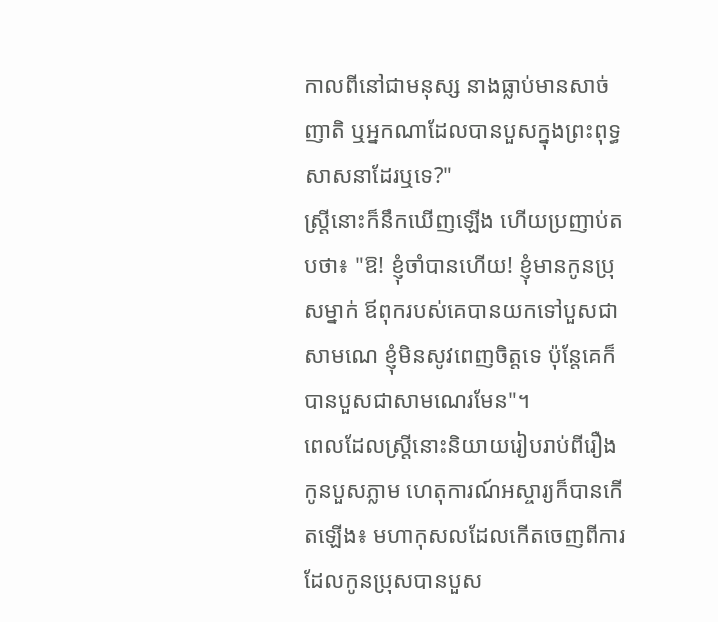កាលពីនៅជាមនុស្ស នាងធ្លាប់មានសាច់ញាតិ ឬអ្នកណាដែលបានបួសក្នុងព្រះពុទ្ធសាសនាដែរឬទេ?"
ស្ត្រីនោះក៏នឹកឃើញឡើង ហើយប្រញាប់តបថា៖ "ឱ! ខ្ញុំចាំបានហើយ! ខ្ញុំមានកូនប្រុសម្នាក់ ឪពុករបស់គេបានយកទៅបួសជាសាមណេ ខ្ញុំមិនសូវពេញចិត្តទេ ប៉ុន្តែគេក៏បានបួសជាសាមណេរមែន"។
ពេលដែលស្ត្រីនោះនិយាយរៀបរាប់ពីរឿងកូនបួសភ្លាម ហេតុការណ៍អស្ចារ្យក៏បានកើតឡើង៖ មហាកុសលដែលកើតចេញពីការដែលកូនប្រុសបានបួស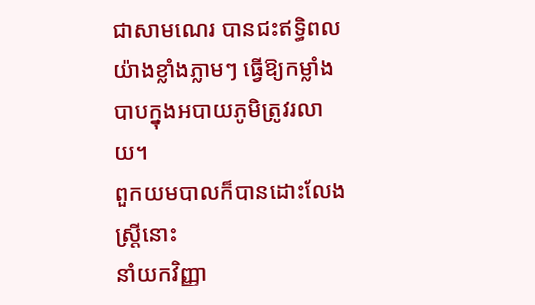ជាសាមណេរ បានជះឥទ្ធិពលយ៉ាងខ្លាំងភ្លាមៗ ធ្វើឱ្យកម្លាំងបាបក្នុងអបាយភូមិត្រូវរលាយ។
ពួកយមបាលក៏បានដោះលែងស្ត្រីនោះ
នាំយកវិញ្ញា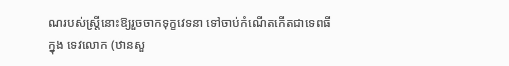ណរបស់ស្ត្រីនោះឱ្យរួចចាកទុក្ខវេទនា ទៅចាប់កំណើតកើតជាទេពធីក្នុង ទេវលោក (ឋានសួ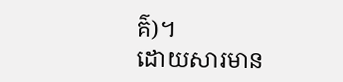គ៌)។
ដោយសារមាន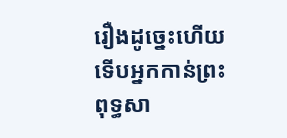រឿងដូច្នេះហើយ ទើបអ្នកកាន់ព្រះពុទ្ធសា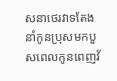សនាថេរវាទតែងនាំកូនប្រុសមកបួសពេលកូនពេញវ័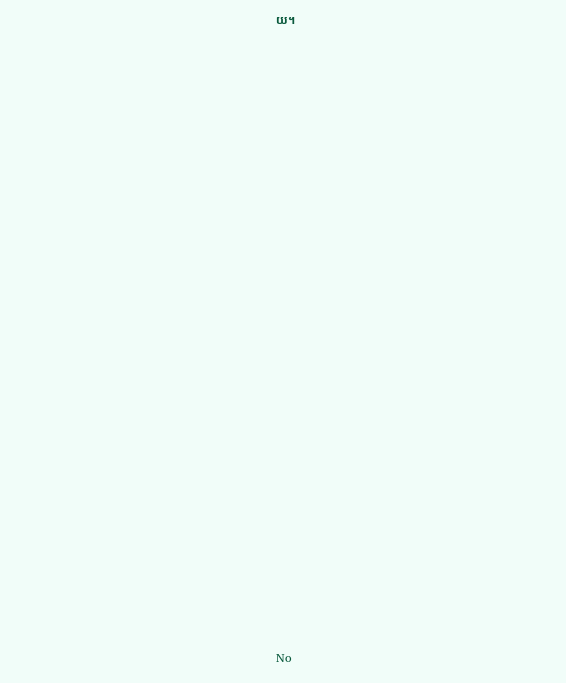យ។



























No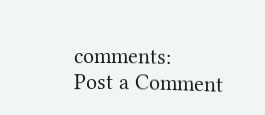comments:
Post a Comment